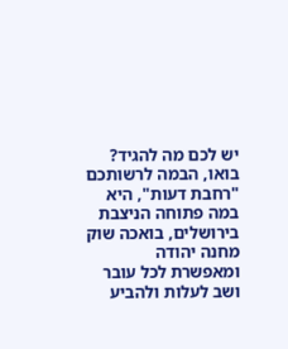יש לכם מה להגיד? בואו, הבמה לרשותכם
"רחבת דעות", היא במה פתוחה הניצבת בירושלים, בואכה שוק מחנה יהודה ומאפשרת לכל עובר ושב לעלות ולהביע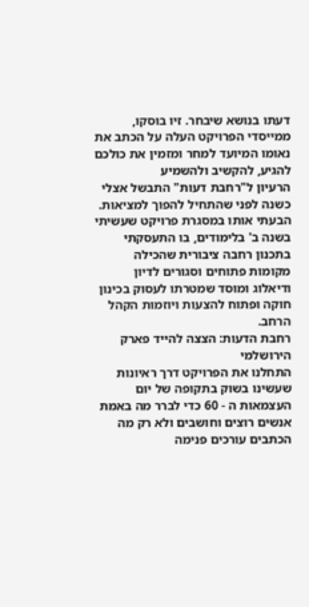דעתו בנושא שיבחר. זיו בוסקו, ממייסדי הפרויקט העלה על הכתב את נאומו המיועד למחר ומזמין את כולכם להגיע, להקשיב ולהשמיע
הרעיון ל"רחבת דעות" התבשל אצלי כשנה לפני שהתחיל להפוך למציאות. הבעתי אותו במסגרת פרויקט שעשיתי בשנה ב' בלימודים, בו התעסקתי בתכנון רחבה ציבורית שהכילה מקומות פתוחים וסגורים לדיון ודיאלוג ומוסד שמטרתו לעסוק בכינון חוקה ופתוח להצעות ויוזמות הקהל הרחב.
רחבת הדעות: הצצה להייד פארק הירושלמי
התחלנו את הפרויקט דרך ראיונות שעשינו בשוק בתקופה של יום העצמאות ה - 60 כדי לברר מה באמת אנשים רוצים וחושבים ולא רק מה הכתבים עורכים פנימה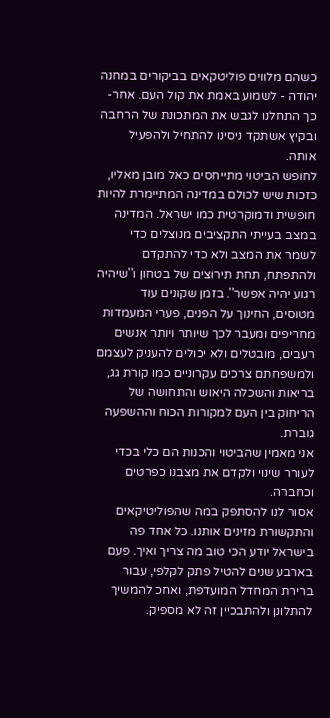כשהם מלווים פוליטקאים בביקורים במחנה יהודה - לשמוע באמת את קול העם. אחר-כך התחלנו לגבש את המתכונת של הרחבה ובקיץ אשתקד ניסינו להתחיל ולהפעיל אותה.
לחופש הביטוי מתייחסים כאל מובן מאליו, כזכות שיש לכולם במדינה המתיימרת להיות חופשית ודמוקרטית כמו ישראל. המדינה במצב בעייתי התקציבים מנוצלים כדי לשמר את המצב ולא כדי להתקדם ולהתפתח, תחת תירוצים של בטחון ו''שיהיה רגוע יהיה אפשר''. בזמן שקונים עוד מטוסים, החינוך על הפנים, פערי המעמדות מחריפים ומעבר לכך שיותר ויותר אנשים רעבים, מובטלים ולא יכולים להעניק לעצמם ולמשפחתם צרכים עקרוניים כמו קורת גג, בריאות והשכלה היאוש והתחושה של הריחוק בין העם למקורות הכוח וההשפעה גוברת.
אני מאמין שהביטוי והכנות הם כלי בכדי לעורר שינוי ולקדם את מצבנו כפרטים וכחברה.
אסור לנו להסתפק במה שהפוליטיקאים והתקשורת מזינים אותנו. כל אחד פה בישראל יודע הכי טוב מה צריך ואיך. פעם בארבע שנים להטיל פתק לקלפי, עבור ברירת המחדל המועדפת, ואחכ להמשיך להתלונן ולהתבכיין זה לא מספיק.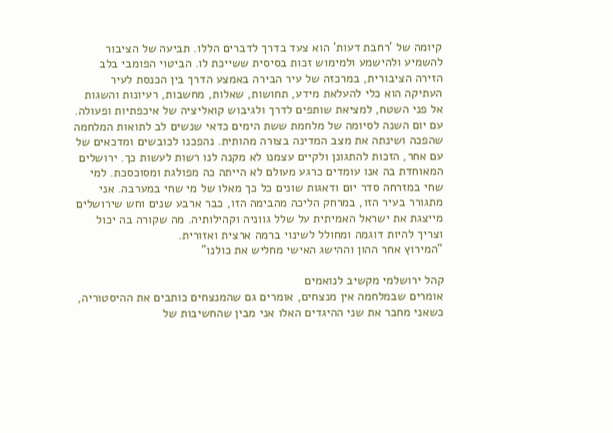קיומה של 'רחבת דעות' הוא צעד בדרך לדברים הללו. תביעה של הציבור להשמיע ולהישמע ולמימוש זכות בסיסית ששייכת לו. הביטוי הפומבי בלב הזירה הציבורית, במרכזה של עיר הבירה באמצע הדרך בין הכנסת לעיר העתיקה הוא כלי להעלאת מידע, תחושות, שאלות, מחשבות, רעיונות והשגות אל פני השטח, למציאת שותפים לדרך ולגיבוש קואליציה של איכפתיות ופעולה.
עם יום השנה לסיומה של מלחמת ששת הימים כדאי שנשים לב לתואות המלחמה שהפכה ושינתה את מצב המדינה בצורה מהותית. נהפכנו לכובשים ומדכאים של עם אחר, הזכות להתגונן ולקיים עצמנו לא מקנה לנו רשות לעשות כך. ירושלים המאוחדת בה אנו עומדים כרגע מעולם לא הייתה כה מפולגת ומסוכסכת. למי שחי במזרחה סדר יום ודאגות שונים כל כך מאלו של מי שחי במערבה. אני מתגורר בעיר הזו, במרחק הליכה מהבימה הזו, כבר ארבע שנים וחש שירושלים מייצגת את ישראל האמיתית על שלל גווניה וקהילותיה. מה שקורה בה יכול וצריך להיות דוגמה ומחולל לשינוי ברמה ארצית ואזורית.
"המירוץ אחר ההון וההישג האישי מחליש את כולנו"

קהל ירושלמי מקשיב לנואמים
אומרים שבמלחמה אין מנצחים, אומרים גם שהמנצחים כותבים את ההיסטוריה, כשאני מחבר את שני ההיגדים האלו אני מבין שהחשיבות של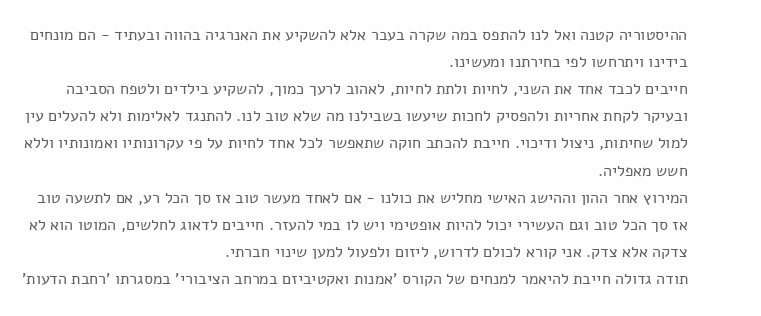ההיסטוריה קטנה ואל לנו להתפס במה שקרה בעבר אלא להשקיע את האנרגיה בהווה ובעתיד - הם מונחים בידינו ויתרחשו לפי בחירתנו ומעשינו.
חייבים לכבד אחד את השני, לחיות ולתת לחיות, לאהוב לרעך כמוך, להשקיע בילדים ולטפח הסביבה ובעיקר לקחת אחריות ולהפסיק לחכות שיעשו בשבילנו מה שלא טוב לנו. להתנגד לאלימות ולא להעלים עין למול שחיתות, ניצול ודיכוי. חייבת להכתב חוקה שתאפשר לכל אחד לחיות על פי עקרונותיו ואמונותיו וללא חשש מאפליה.
המירוץ אחר ההון וההישג האישי מחליש את כולנו - אם לאחד מעשר טוב אז סך הכל רע, אם לתשעה טוב אז סך הכל טוב וגם העשירי יכול להיות אופטימי ויש לו במי להעזר. חייבים לדאוג לחלשים, המוטו הוא לא צדקה אלא צדק. אני קורא לכולם לדרוש, ליזום ולפעול למען שינוי חברתי.
תודה גדולה חייבת להיאמר למנחים של הקורס 'אמנות ואקטיביזם במרחב הציבורי' במסגרתו 'רחבת הדעות'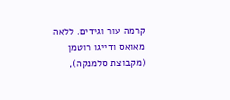קרמה עור וגידים. ללאה מאואס ודייגו רוטמן (מקבוצת סלמנקה),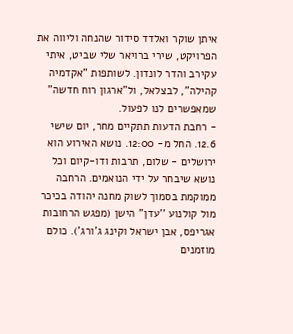איתן שוקר ואלדד סידור שהנחה וליווה את הפרויקט, שירי ברויאר שלי שביט, איתי עקירב והדר לונדון. לשותפות "אקדמיה קהילה", לבצלאל, ול"ארגון רוח חדשה" שמאפשרים לנו לפעול.
- רחבת הדעות תתקיים מחר, יום שישי 12.6. החל מ- 12:00. נושא האירוע הוא ירושלים - שלום, תרבות ודו-קיום וכל נושא שיבחר על ידי הנואמים. הרחבה ממוקמת בסמוך לשוק מחנה יהודה בכיכר מול קולנוע ''עדן'' הישן (מפגש הרחובות אגריפס, אבן ישראל וקינג ג'ורג'). כולם מוזמנים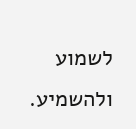לשמוע ולהשמיע.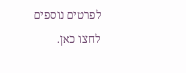לפרטים נוספים לחצו כאן.